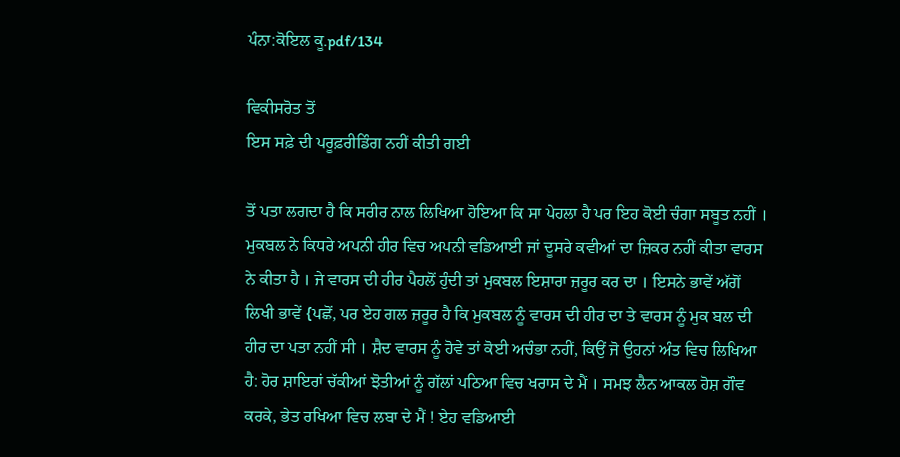ਪੰਨਾ:ਕੋਇਲ ਕੂ.pdf/134

ਵਿਕੀਸਰੋਤ ਤੋਂ
ਇਸ ਸਫ਼ੇ ਦੀ ਪਰੂਫ਼ਰੀਡਿੰਗ ਨਹੀਂ ਕੀਤੀ ਗਈ

ਤੋਂ ਪਤਾ ਲਗਦਾ ਹੈ ਕਿ ਸਰੀਰ ਨਾਲ ਲਿਖਿਆ ਹੋਇਆ ਕਿ ਸਾ ਪੇਹਲਾ ਹੈ ਪਰ ਇਹ ਕੋਈ ਚੰਗਾ ਸਬੂਤ ਨਹੀਂ । ਮੁਕਬਲ ਨੇ ਕਿਧਰੇ ਅਪਨੀ ਹੀਰ ਵਿਚ ਅਪਨੀ ਵਡਿਆਈ ਜਾਂ ਦੂਸਰੇ ਕਵੀਆਂ ਦਾ ਜ਼ਿਕਰ ਨਹੀਂ ਕੀਤਾ ਵਾਰਸ ਨੇ ਕੀਤਾ ਹੈ । ਜੇ ਵਾਰਸ ਦੀ ਹੀਰ ਪੈਹਲੋਂ ਹੁੰਦੀ ਤਾਂ ਮੁਕਬਲ ਇਸ਼ਾਰਾ ਜ਼ਰੂਰ ਕਰ ਦਾ । ਇਸਨੇ ਭਾਵੇਂ ਅੱਗੋਂ ਲਿਖੀ ਭਾਵੇਂ {ਪਛੋਂ, ਪਰ ਏਹ ਗਲ ਜ਼ਰੂਰ ਹੈ ਕਿ ਮੁਕਬਲ ਨੂੰ ਵਾਰਸ ਦੀ ਹੀਰ ਦਾ ਤੇ ਵਾਰਸ ਨੂੰ ਮੁਕ ਬਲ ਦੀ ਹੀਰ ਦਾ ਪਤਾ ਨਹੀਂ ਸੀ । ਸ਼ੈਦ ਵਾਰਸ ਨੂੰ ਹੋਵੇ ਤਾਂ ਕੋਈ ਅਚੰਭਾ ਨਹੀਂ, ਕਿਉਂ ਜੋ ਉਹਨਾਂ ਅੰਤ ਵਿਚ ਲਿਖਿਆ ਹੈ: ਹੋਰ ਸ਼ਾਇਰਾਂ ਚੱਕੀਆਂ ਝੋਤੀਆਂ ਨੂੰ ਗੱਲਾਂ ਪਠਿਆ ਵਿਚ ਖਰਾਸ ਦੇ ਮੈਂ । ਸਮਝ ਲੈਨ ਆਕਲ ਹੋਸ਼ ਗੌਵ ਕਰਕੇ, ਭੇਤ ਰਖਿਆ ਵਿਚ ਲਬਾ ਦੇ ਮੈਂ ! ਏਹ ਵਡਿਆਈ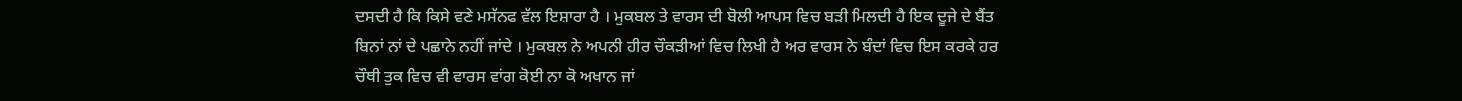ਦਸਦੀ ਹੈ ਕਿ ਕਿਸੇ ਵਣੇ ਮਸੱਨਫ ਵੱਲ ਇਸ਼ਾਰਾ ਹੈ । ਮੁਕਬਲ ਤੇ ਵਾਰਸ ਦੀ ਬੋਲੀ ਆਪਸ ਵਿਚ ਬੜੀ ਮਿਲਦੀ ਹੈ ਇਕ ਦੂਜੇ ਦੇ ਬੈਂਤ ਬਿਨਾਂ ਨਾਂ ਦੇ ਪਛਾਨੇ ਨਹੀਂ ਜਾਂਦੇ । ਮੁਕਬਲ ਨੇ ਅਪਨੀ ਹੀਰ ਚੌਕੜੀਆਂ ਵਿਚ ਲਿਖੀ ਹੈ ਅਰ ਵਾਰਸ ਨੇ ਬੰਦਾਂ ਵਿਚ ਇਸ ਕਰਕੇ ਹਰ ਚੌਥੀ ਤੁਕ ਵਿਚ ਵੀ ਵਾਰਸ ਵਾਂਗ ਕੋਈ ਨਾ ਕੋ ਅਖਾਨ ਜਾਂ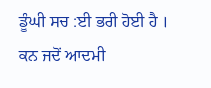ਡੂੰਘੀ ਸਚ :ਈ ਭਰੀ ਹੋਈ ਹੈ । ਕਨ ਜਦੋਂ ਆਦਮੀ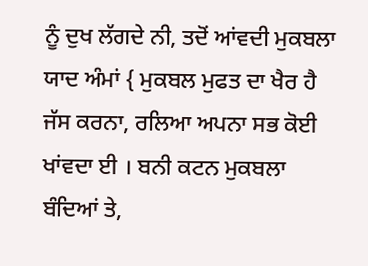ਨੂੰ ਦੁਖ ਲੱਗਦੇ ਨੀ, ਤਦੋਂ ਆਂਵਦੀ ਮੁਕਬਲਾ ਯਾਦ ਅੰਮਾਂ { ਮੁਕਬਲ ਮੁਫਤ ਦਾ ਖੈਰ ਹੈ ਜੱਸ ਕਰਨਾ, ਰਲਿਆ ਅਪਨਾ ਸਭ ਕੋਈ ਖਾਂਵਦਾ ਈ । ਬਨੀ ਕਟਨ ਮੁਕਬਲਾ ਬੰਦਿਆਂ ਤੇ,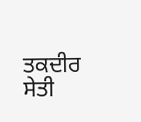ਤਕਦੀਰ ਸੇਤੀ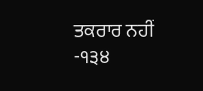ਤਕਰਾਰ ਨਹੀਂ -੧੩੪